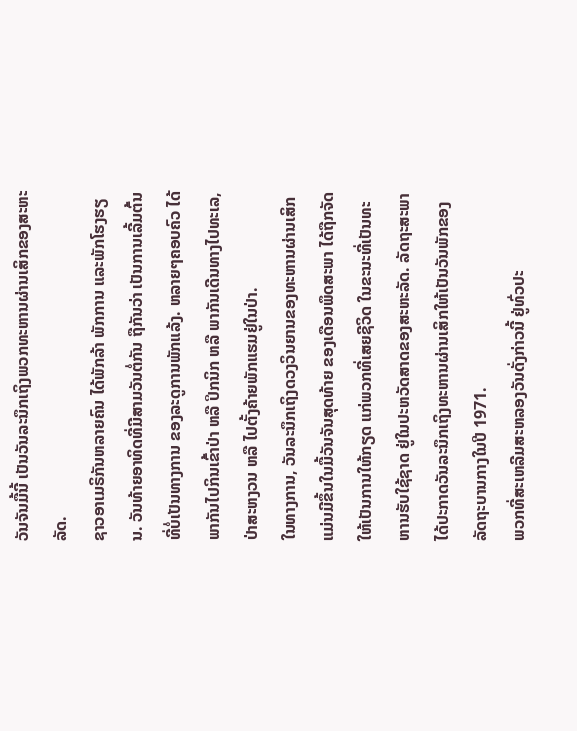ວັນຈັນມື້ນີ້ ເປັນວັນລະນຶກເຖິງພວກທະຫານຜ່ານເສິກຂອງສະຫະລັດ.
ຊາວອາເມຣິກັນຫລາຍຄົນ ໄດ້ພັກລ້າ ພັກການ ແລະພັກໂຮງຮຽນ. ວັນທ້າຍອາທິດທີ່ມີສາມວັນຕໍ່ກັນ ຖືກັນວ່າ ເປັນການເລີ້ມຕົ້ນ ທີ່ບໍ່ເປັນທາງການ ຂອງລະດູການພັກແລ້ງ. ຫລາຍໆຄອບຄົວ ໄດ້ພາກັນໄປກິນເຂົ້າປ່າ ຫລື ປິກນິກ ຫລື ພາກັນເດີນທາງໄປທະເລ, ປ່າສະຫງວນ ຫລື ໄປຕັ້ງຄ້າຍພັກແຮມຢູ່ໃນປ່າ.
ໃນທາງການ, ວັນລະນຶກເຖິງດວງວິນຍານຂອງທະຫານຜ່ານເສິກ ແມ່ນມີຂຶ້ນໃນມື້ວັນຈັນສຸດທ້າຍ ຂອງເດືອນພຶດສະພາ ໄດ້ຖືກຈັດໃຫ້ເປັນການໃຫ້ກຽດ ແກ່ພວກທີ່ເສຍຊີວິດ ໃນຂະນະທີ່ເປັນທະຫານຮັບໃຊ້ຊາດ ຢູ່ໃນປະຫວັດສາດຂອງສະຫະລັດ. ລັດຖະສະພາ ໄດ້ປະກາດວັນລະນຶກເຖິງທະຫານຜ່ານເສິກໃຫ້ເປັນວັນພັກຂອງລັດຖະບານກາງໃນປີ 1971.
ພວກທີ່ສະເຫລີມສະຫລອງວັນດັ່ງກ່າວນີ້ ຢູ່ທົ່ວປະ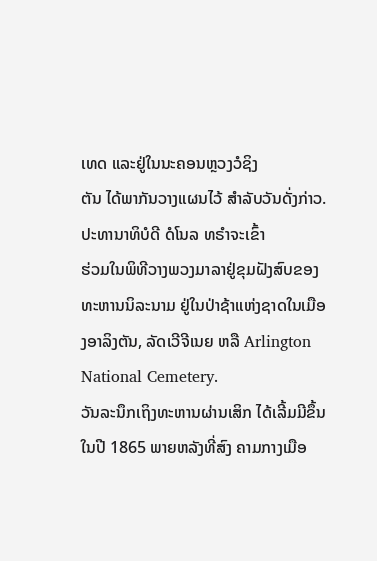ເທດ ແລະຢູ່ໃນນະຄອນຫຼວງວໍຊິງ
ຕັນ ໄດ້ພາກັນວາງແຜນໄວ້ ສໍາລັບວັນດັ່ງກ່າວ. ປະທານາທິບໍດີ ດໍໂນລ ທຣໍາຈະເຂົ້າ
ຮ່ວມໃນພິທີວາງພວງມາລາຢູ່ຂຸມຝັງສົບຂອງທະຫານນິລະນາມ ຢູ່ໃນປ່າຊ້າແຫ່ງຊາດໃນເມືອງອາລິງຕັນ, ລັດເວີຈີເນຍ ຫລື Arlington National Cemetery.
ວັນລະນຶກເຖິງທະຫານຜ່ານເສິກ ໄດ້ເລີ້ມມີຂຶ້ນໃນປີ 1865 ພາຍຫລັງທີ່ສົງ ຄາມກາງເມືອ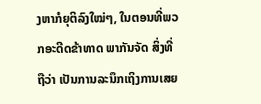ງຫາກໍຍຸຕິລົງໃໝ່ໆ, ໃນຕອນທີ່ພວກອະດີດຂ້າທາດ ພາກັນຈັດ ສິ່ງທີ່ຖືວ່າ ເປັນການລະນຶກເຖິງການເສຍ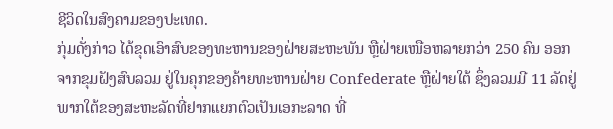ຊີວິດໃນສົງຄາມຂອງປະເທດ.
ກຸ່ມດັ່ງກ່າວ ໄດ້ຂຸດເອົາສົບຂອງທະຫານຂອງຝ່າຍສະຫະພັນ ຫຼືຝ່າຍເໜືອຫລາຍກວ່າ 250 ຄົນ ອອກຈາກຂຸມຝັງສົບລວມ ຢູ່ໃນຄຸກຂອງຄ້າຍທະຫານຝ່າຍ Confederate ຫຼືຝ່າຍໃຕ້ ຊຶ່ງລວມມີ 11 ລັດຢູ່ພາກໃຕ້ຂອງສະຫະລັດທີ່ຢາກແຍກຕົວເປັນເອກະລາດ ທີ່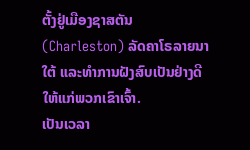ຕັ້ງຢູ່ເມືອງຊາສຕັນ (Charleston) ລັດຄາໂຣລາຍນາໃຕ້ ແລະທຳການຝັງສົບເປັນຢ່າງດີໃຫ້ແກ່ພວກເຂົາເຈົ້າ.
ເປັນເວລາ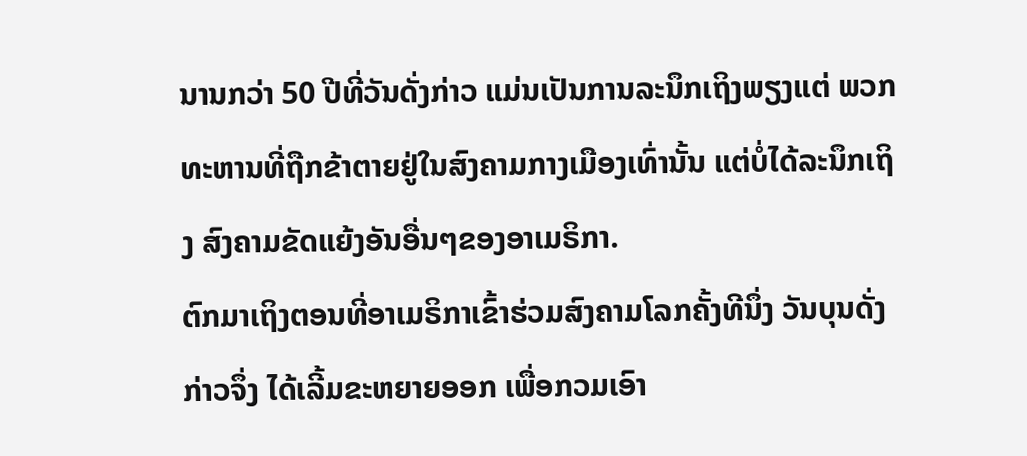ນານກວ່າ 50 ປີທີ່ວັນດັ່ງກ່າວ ແມ່ນເປັນການລະນຶກເຖິງພຽງແຕ່ ພວກທະຫານທີ່ຖືກຂ້າຕາຍຢູ່ໃນສົງຄາມກາງເມືອງເທົ່ານັ້ນ ແຕ່ບໍ່ໄດ້ລະນຶກເຖິງ ສົງຄາມຂັດແຍ້ງອັນອື່ນໆຂອງອາເມຣິກາ.
ຕົກມາເຖິງຕອນທີ່ອາເມຣິກາເຂົ້າຮ່ວມສົງຄາມໂລກຄັ້ງທີນຶ່ງ ວັນບຸນດັ່ງກ່າວຈຶ່ງ ໄດ້ເລີ້ມຂະຫຍາຍອອກ ເພື່ອກວມເອົາ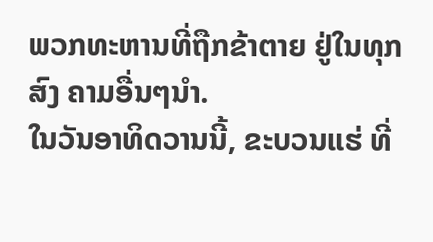ພວກທະຫານທີ່ຖືກຂ້າຕາຍ ຢູ່ໃນທຸກສົງ ຄາມອື່ນໆນຳ.
ໃນວັນອາທິດວານນີ້, ຂະບວນແຮ່ ທີ່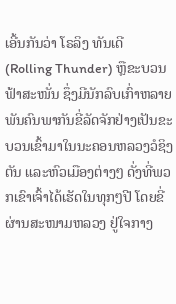ເອີ້ນກັນວ່າ ໂຣລິງ ທັນເດີ (Rolling Thunder) ຫຼືຂະບວນຟ້າສະໜັ່ນ ຊຶ່ງມີນັກລົບເກົ່າຫລາຍພັນຄົນພາກັນຂີ່ລັດຈັກຢ່າງເປັນຂະບວນເຂົ້າມາໃນນະຄອນຫລວງວໍຊິງຕັນ ແລະຫົວເມືອງຕ່າງໆ ດັ່ງທີ່ພວກເຂົາເຈົ້າໄດ້ເຮັດໃນທຸກໆປີ ໂດຍຂີ່ຜ່ານສະໜາມຫລວງ ຢູ່ໃຈກາງ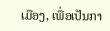ເມືອງ, ເພື່ອເປັນກາ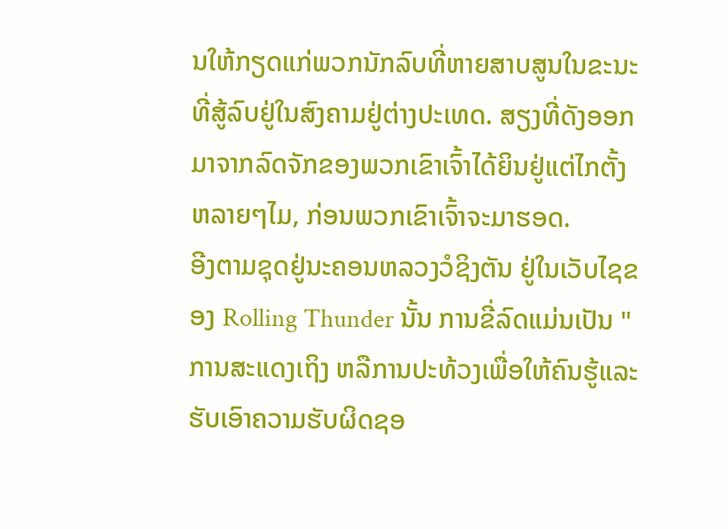ນໃຫ້ກຽດແກ່ພວກນັກລົບທີ່ຫາຍສາບສູນໃນຂະນະທີ່ສູ້ລົບຢູ່ໃນສົງຄາມຢູ່ຕ່າງປະເທດ. ສຽງທີ່ດັງອອກມາຈາກລົດຈັກຂອງພວກເຂົາເຈົ້າໄດ້ຍິນຢູ່ແຕ່ໄກຕັ້ງຫລາຍໆໄມ, ກ່ອນພວກເຂົາເຈົ້າຈະມາຮອດ.
ອີງຕາມຊຸດຢູ່ນະຄອນຫລວງວໍຊິງຕັນ ຢູ່ໃນເວັບໄຊຂອງ Rolling Thunder ນັ້ນ ການຂີ່ລົດແມ່ນເປັນ "ການສະແດງເຖິງ ຫລືການປະທ້ວງເພື່ອໃຫ້ຄົນຮູ້ແລະ ຮັບເອົາຄວາມຮັບຜິດຊອ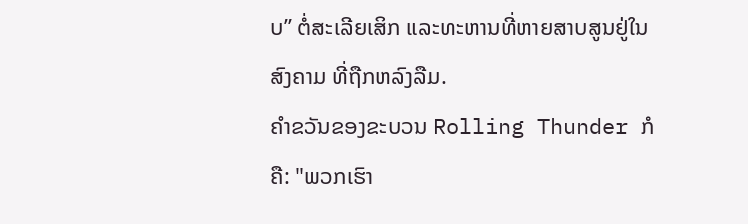ບ” ຕໍ່ສະເລີຍເສິກ ແລະທະຫານທີ່ຫາຍສາບສູນຢູ່ໃນສົງຄາມ ທີ່ຖືກຫລົງລືມ.
ຄໍາຂວັນຂອງຂະບວນ Rolling Thunder ກໍຄື: "ພວກເຮົາ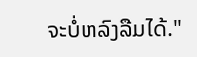ຈະບໍ່ຫລົງລືມໄດ້."